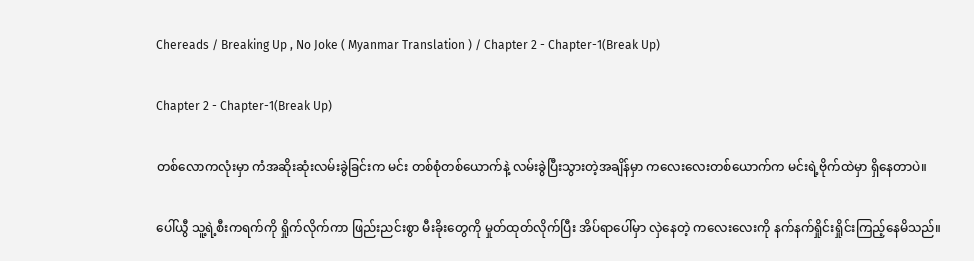Chereads / Breaking Up , No Joke ( Myanmar Translation ) / Chapter 2 - Chapter-1(Break Up)

Chapter 2 - Chapter-1(Break Up)

တစ်လောကလုံးမှာ ကံအဆိုးဆုံးလမ်းခွဲခြင်းက မင်း တစ်စုံတစ်ယောက်နဲ့ လမ်းခွဲပြီးသွားတဲ့အချိန်မှာ ကလေးလေးတစ်ယောက်က မင်းရဲ့ဗိုက်ထဲမှာ ရှိနေတာပဲ။

ပေါ်ယွီ သူ့ရဲ့စီးကရက်ကို ရှိုက်လိုက်ကာ ဖြည်းညင်းစွာ မီးခိုးတွေကို မှုတ်ထုတ်လိုက်ပြီး အိပ်ရာပေါ်မှာ လှဲနေတဲ့ ကလေးလေးကို နက်နက်ရှိုင်းရှိုင်းကြည့်နေမိသည်။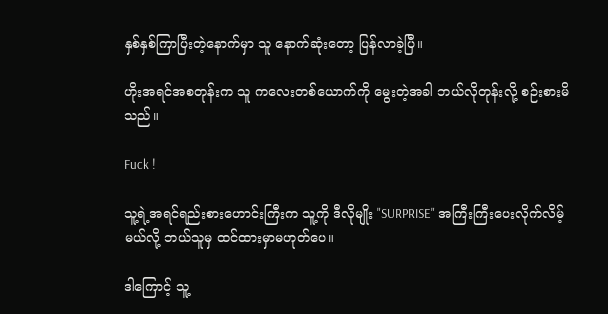နှစ်နှစ်ကြာပြီးတဲ့နောက်မှာ သူ နောက်ဆုံးတော့ ပြန်လာခဲ့ပြီ။

ဟိုးအရင်အစတုန်းက သူ ကလေးတစ်ယောက်ကို မွေးတဲ့အခါ ဘယ်လိုတုန်းလို့ စဉ်းစားမိသည်။

Fuck !

သူ့ရဲ့အရင်ရည်းစားဟောင်းကြီးက သူ့ကို ဒီလိုမျိုး "SURPRISE" အကြီးကြီးပေးလိုက်လိမ့်မယ်လို့ ဘယ်သူမှ ထင်ထားမှာမဟုတ်ပေ။

ဒါကြောင့် သူ့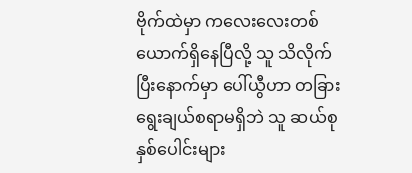ဗိုက်ထဲမှာ ကလေးလေးတစ်ယောက်ရှိနေပြီလို့ သူ သိလိုက်ပြီးနောက်မှာ ပေါ်ယွီဟာ တခြားရွေးချယ်စရာမရှိဘဲ သူ ဆယ်စုနှစ်ပေါင်းများ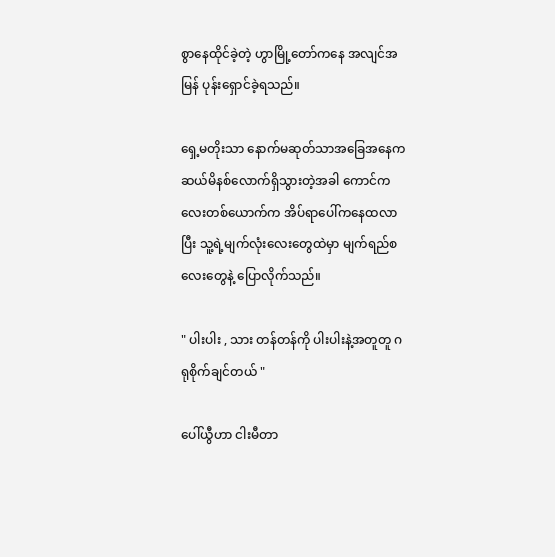စွာနေထိုင်ခဲ့တဲ့ ဟွာမြို့တော်ကနေ အလျင်အမြန် ပုန်းရှောင်ခဲ့ရသည်။

ရှေ့မတိုးသာ နောက်မဆုတ်သာအခြေအနေက ဆယ်မိနစ်လောက်ရှိသွားတဲ့အခါ ကောင်ကလေးတစ်ယောက်က အိပ်ရာပေါ်ကနေထလာပြီး သူ့ရဲ့မျက်လုံးလေးတွေထဲမှာ မျက်ရည်စလေးတွေနဲ့ ပြောလိုက်သည်။

" ပါးပါး , သား တန်တန်ကို ပါးပါးနဲ့အတူတူ ဂရုစိုက်ချင်တယ် "

ပေါ်ယွီဟာ ငါးမီတာ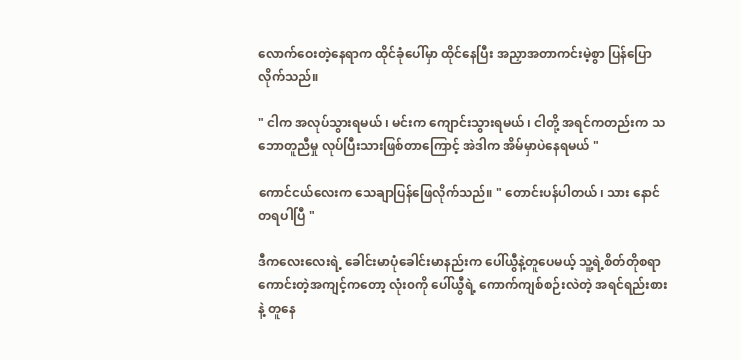လောက်ဝေးတဲ့နေရာက ထိုင်ခုံပေါ်မှာ ထိုင်နေပြီး အညှာအတာကင်းမဲ့စွာ ပြန်ပြောလိုက်သည်။

" ငါက အလုပ်သွားရမယ် ၊ မင်းက ကျောင်းသွားရမယ် ၊ ငါတို့ အရင်ကတည်းက သဘောတူညီမှု လုပ်ပြီးသားဖြစ်တာကြောင့် အဲဒါက အိမ်မှာပဲနေရမယ် "

ကောင်ငယ်လေးက သေချာပြန်ဖြေလိုက်သည်။ " တောင်းပန်ပါတယ် ၊ သား နောင်တရပါပြီ "

ဒီကလေးလေးရဲ့ ခေါင်းမာပုံခေါင်းမာနည်းက ပေါ်ယွီနဲ့တူပေမယ့် သူ့ရဲ့စိတ်တိုစရာကောင်းတဲ့အကျင့်ကတော့ လုံး၀ကို ပေါ်ယွီရဲ့ ကောက်ကျစ်စဉ်းလဲတဲ့ အရင်ရည်းစားနဲ့ တူနေ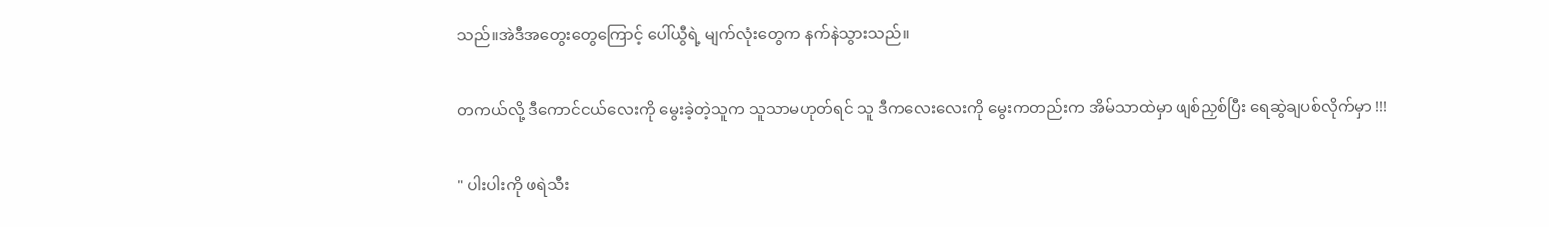သည်။အဲဒီအတွေးတွေကြောင့် ပေါ်ယွီရဲ့ မျက်လုံးတွေက နက်နဲသွားသည်။

တကယ်လို့ ဒီကောင်ငယ်လေးကို မွေးခဲ့တဲ့သူက သူသာမဟုတ်ရင် သူ ဒီကလေးလေးကို မွေးကတည်းက အိမ်သာထဲမှာ ဖျစ်ညှစ်ပြီး ရေဆွဲချပစ်လိုက်မှာ !!!

" ပါးပါးကို ဖရဲသီး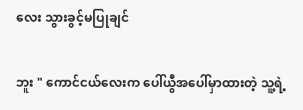လေး သွားခွင့်မပြုချင်

ဘူး " ကောင်ငယ်လေးက ပေါ်ယွီအပေါ်မှာထားတဲ့ သူ့ရဲ့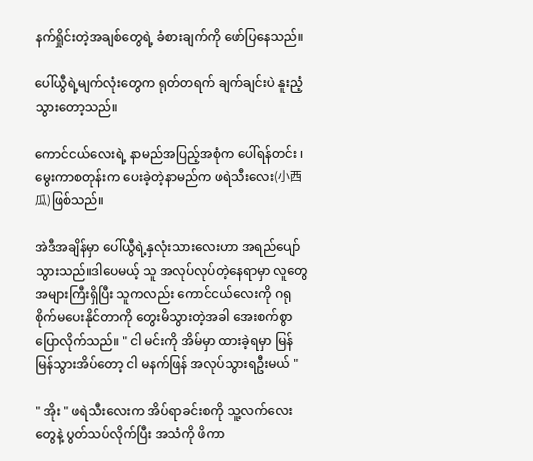နက်ရှိုင်းတဲ့အချစ်တွေရဲ့ ခံစားချက်ကို ဖော်ပြနေသည်။

ပေါ်ယွီရဲ့မျက်လုံးတွေက ရုတ်တရက် ချက်ချင်းပဲ နူးညံ့သွားတော့သည်။

ကောင်ငယ်လေးရဲ့ နာမည်အပြည့်အစုံက ပေါ်ရန်တင်း ၊ မွေးကာစတုန်းက ပေးခဲ့တဲ့နာမည်က ဖရဲသီးလေး(小西瓜)ဖြစ်သည်။

အဲဒီအချိန်မှာ ပေါ်ယွီရဲ့နှလုံးသားလေးဟာ အရည်ပျော်သွားသည်။ဒါပေမယ့် သူ အလုပ်လုပ်တဲ့နေရာမှာ လူတွေအများကြီးရှိပြီး သူကလည်း ကောင်ငယ်လေးကို ဂရုစိုက်မပေးနိုင်တာကို တွေးမိသွားတဲ့အခါ အေးစက်စွာပြောလိုက်သည်။ " ငါ မင်းကို အိမ်မှာ ထားခဲ့ရမှာ မြန်မြန်သွားအိပ်တော့ ငါ မနက်ဖြန် အလုပ်သွားရဦးမယ် "

" အိုး " ဖရဲသီးလေးက အိပ်ရာခင်းစကို သူ့လက်လေးတွေနဲ့ ပွတ်သပ်လိုက်ပြီး အသံကို ဖိကာ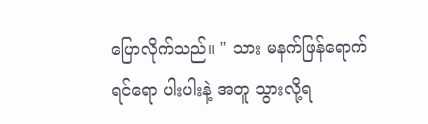ပြောလိုက်သည်။ " သား မနက်ဖြန်ရောက်ရင်ရော ပါးပါးနဲ့ အတူ သွားလို့ရ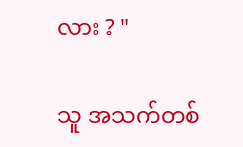လား ? "

သူ အသက်တစ်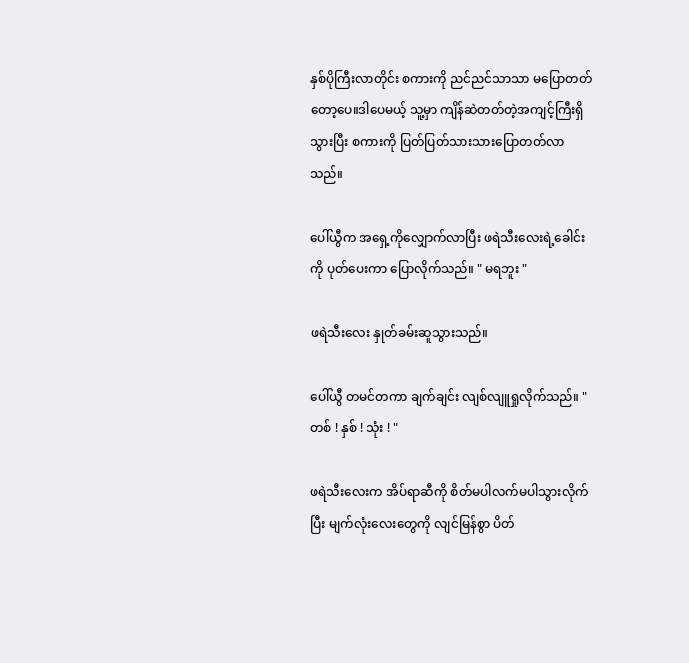နှစ်ပိုကြီးလာတိုင်း စကားကို ညင်ညင်သာသာ မပြောတတ်တော့ပေ။ဒါပေမယ့် သူ့မှာ ကျိန်ဆဲတတ်တဲ့အကျင့်ကြီးရှိသွားပြီး စကားကို ပြတ်ပြတ်သားသားပြောတတ်လာသည်။

ပေါ်ယွီက အရှေ့ကိုလျှောက်လာပြီး ဖရဲသီးလေးရဲ့ခေါင်းကို ပုတ်ပေးကာ ပြောလိုက်သည်။ " မရဘူး "

ဖရဲသီးလေး နှုတ်ခမ်းဆူသွားသည်။

ပေါ်ယွီ တမင်တကာ ချက်ချင်း လျစ်လျူရှုလိုက်သည်။ " တစ် ! နှစ် ! သုံး ! "

ဖရဲသီးလေးက အိပ်ရာဆီကို စိတ်မပါလက်မပါသွားလိုက်ပြီး မျက်လုံးလေးတွေကို လျင်မြန်စွာ ပိတ်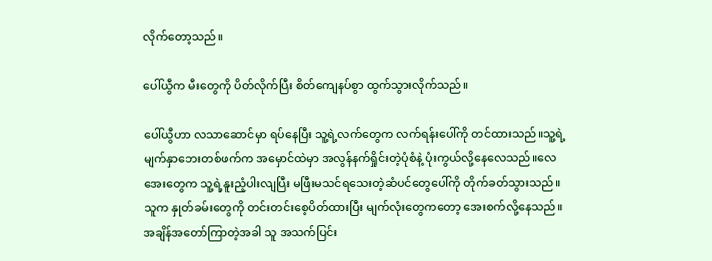လိုက်တော့သည်။

ပေါ်ယွီက မီးတွေကို ပိတ်လိုက်ပြီး စိတ်ကျေနပ်စွာ ထွက်သွားလိုက်သည်။

ပေါ်ယွီဟာ လသာဆောင်မှာ ရပ်နေပြီး သူ့ရဲ့လက်တွေက လက်ရန်းပေါ်ကို တင်ထားသည်။သူ့ရဲ့ မျက်နှာဘေးတစ်ဖက်က အမှောင်ထဲမှာ အလွန်နက်ရှိုင်းတဲ့ပုံစံနဲ့ ပုံးကွယ်လို့နေလေသည်။လေအေးတွေက သူ့ရဲ့နူးညံ့ပါးလျပြီး မဖြီးမသင်ရသေးတဲ့ဆံပင်တွေပေါ်ကို တိုက်ခတ်သွားသည်။သူက နှုတ်ခမ်းတွေကို တင်းတင်းစေ့ပိတ်ထားပြီး မျက်လုံးတွေကတော့ အေးစက်လို့နေသည်။အချိန်အတော်ကြာတဲ့အခါ သူ အသက်ပြင်း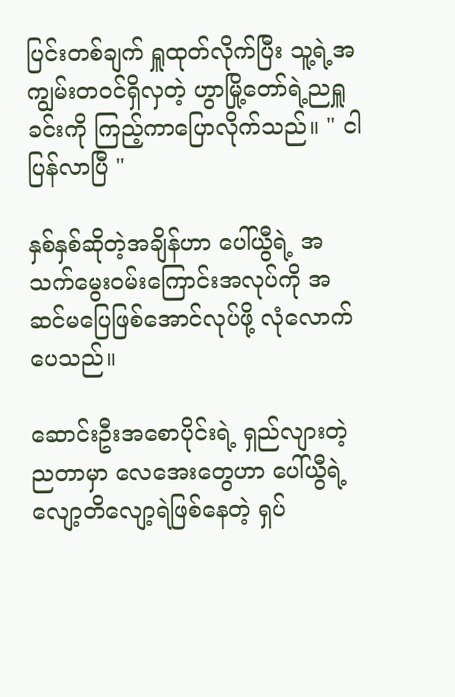ပြင်းတစ်ချက် ရှူထုတ်လိုက်ပြီး သူ့ရဲ့အကျွမ်းတ၀င်ရှိလှတဲ့ ဟွာမြို့တော်ရဲ့ညရှူခင်းကို ကြည့်ကာပြောလိုက်သည်။ " ငါ ပြန်လာပြီ "

နှစ်နှစ်ဆိုတဲ့အချိန်ဟာ ပေါ်ယွီရဲ့ အသက်မွေး၀မ်းကြောင်းအလုပ်ကို အဆင်မပြေဖြစ်အောင်လုပ်ဖို့ လုံလောက်ပေသည်။

ဆောင်းဦးအစောပိုင်းရဲ့ ရှည်လျားတဲ့ညတာမှာ လေအေးတွေဟာ ပေါ်ယွီရဲ့ လျော့တိလျော့ရဲဖြစ်နေတဲ့ ရှပ်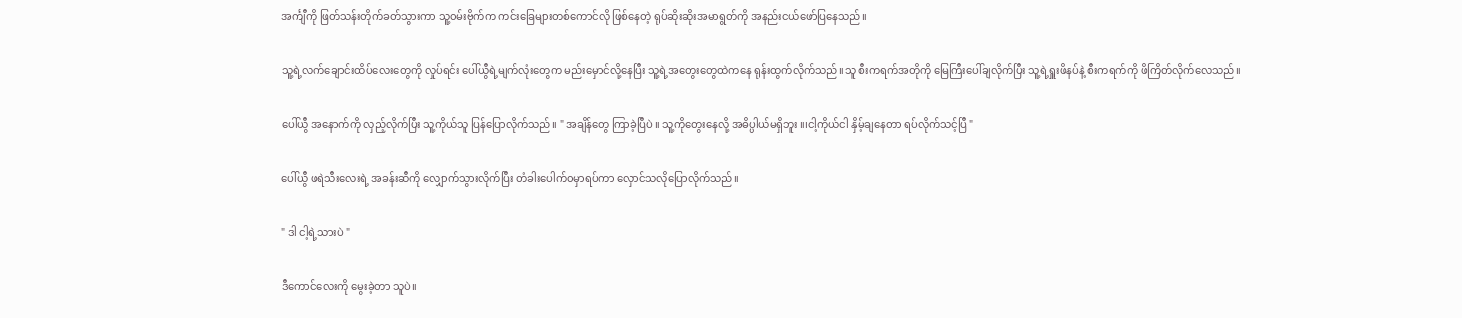အင်္ကျီကို ဖြတ်သန်းတိုက်ခတ်သွားကာ သူ့၀မ်းဗိုက်က ကင်းခြေများတစ်ကောင်လို ဖြစ်နေတဲ့ ရုပ်ဆိုးဆိုးအမာရွတ်ကို အနည်းငယ်ဖော်ပြနေသည်။

သူ့ရဲ့လက်ချောင်းထိပ်လေးတွေကို လှုပ်ရင်း ပေါ်ယွီရဲ့မျက်လုံးတွေက မည်းမှောင်လို့နေပြီး သူ့ရဲ့အတွေးတွေထဲကနေ ရုန်းထွက်လိုက်သည်။သူ စီးကရက်အတိုကို မြေကြီးပေါ်ချလိုက်ပြီး သူ့ရဲ့ရှူးဖိနပ်နဲ့ စီးကရက်ကို ဖိကြိတ်လိုက်လေသည်။

ပေါ်ယွီ အနောက်ကို လှည့်လိုက်ပြီး သူ့ကိုယ်သူ ပြန်ပြောလိုက်သည်။ " အချိန်တွေ ကြာခဲ့ပြီပဲ ။ သူ့ကိုတွေးနေလို့ အဓိပ္ပါယ်မရှိဘူး ။၊ငါ့ကိုယ်ငါ နှိမ့်ချနေတာ ရပ်လိုက်သင့်ပြီ "

ပေါ်ယွီ ဖရဲသီးလေးရဲ့ အခန်းဆီကို လျှောက်သွားလိုက်ပြီး တံခါးပေါက်၀မှာရပ်ကာ လှောင်သလိုပြောလိုက်သည်။

" ဒါ ငါ့ရဲ့သားပဲ "

ဒီကောင်လေးကို မွေးခဲ့တာ သူပဲ။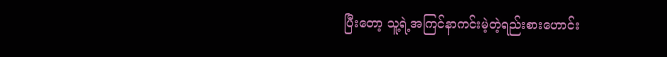ပြီးတော့ သူ့ရဲ့အကြင်နာကင်းမဲ့တဲ့ရည်းစားဟောင်း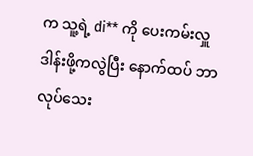က သူ့ရဲ့ di** ကို ပေးကမ်းလှူဒါန်းဖို့ကလွဲပြီး နောက်ထပ် ဘာလုပ်သေး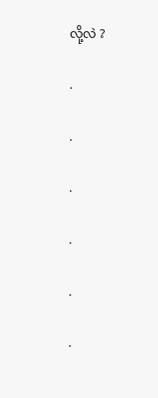လို့လဲ ?

.

.

.

.

.

.